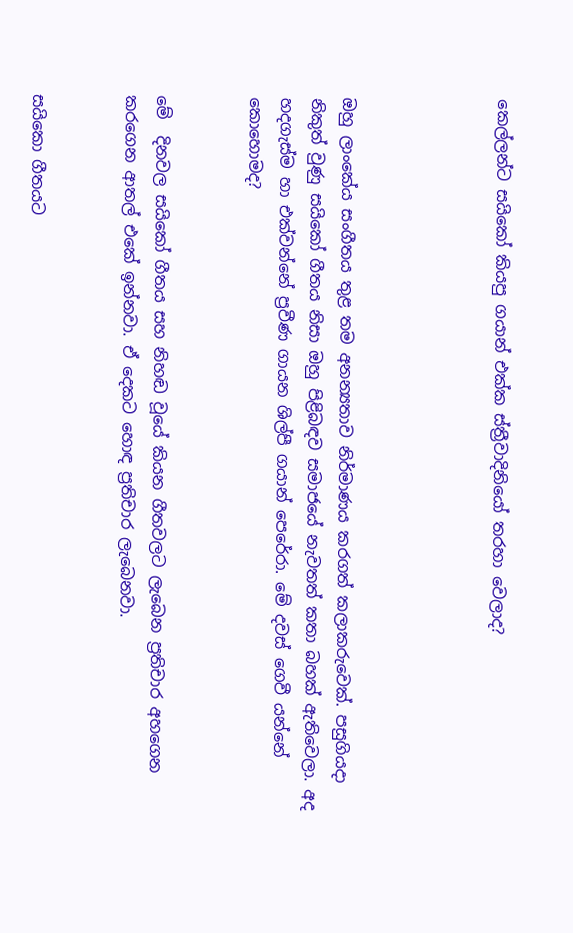කෙල්ලන්ට සයිකෝ කියපු ගයාන් එක්ක ස්ත්‍රීවාදිනියෝ තරහා වෙලාද?




ඔහු ලාංකේය සංගීතය තුළ තම අනන්‍යතාව නිර්මාණය කරගත් කලාකරුවෙක්. පසුගියදා නිකුත් වුණු සයිකෝ ගීතය නිසා ඔහු පිළිබඳව සමාජයේ නැවතත් කතා බහක් ඇතිවෙලා. අද හදගැස්ම හා එක්වන්නේ ප්‍රවීණ ගායන ශිල්පී ගයාන් පෙරේරා. මේ දවස් ගෙවී යන්නේ කොහොමද?


මේ  දිනවල සයිකෝ ගීතය සහ නිහඬ වූයේ කියන ගීතවලට ලැබෙන ප්‍රතිචාර අහගෙන කරගෙන ආතල් එකේ ඉන්නවා. ඒ දෙකට හොඳ ප්‍රතිචාර ලැබෙනවා.


සයිකො ගීතයට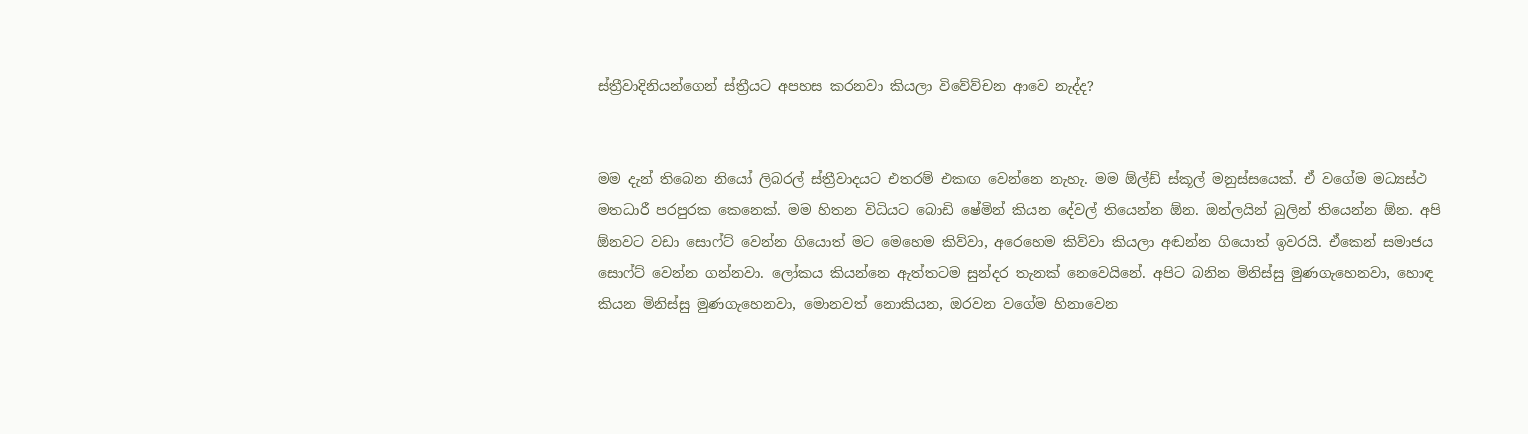ස්ත්‍රීවාදිනියන්ගෙන් ස්ත්‍රීයට අපහස කරනවා කියලා විවේව්චන ආවෙ නැද්ද?


මම දැන් තිබෙන නියෝ ලිබරල් ස්ත්‍රීවාදයට එතරම් එකඟ වෙන්නෙ නැහැ. මම ඕල්ඩ් ස්කූල් මනුස්සයෙක්. ඒ වගේම මධ්‍යස්ථ මතධාරී පරපුරක කෙනෙක්. මම හිතන විධියට බොඩි ෂේමින් කියන දේවල් තියෙන්න ඕන. ඔන්ලයින් බුලින් තියෙන්න ඕන. අපි ඕනවට වඩා සොෆ්ට් වෙන්න ගියොත් මට මෙහෙම කිව්වා, අරෙහෙම කිව්වා කියලා අඬන්න ගියොත් ඉවරයි. ඒකෙන් සමාජය සොෆ්ට් වෙන්න ගන්නවා. ලෝකය කියන්නෙ ඇත්තටම සුන්දර තැනක් නෙවෙයිනේ. අපිට බනින මිනිස්සු මුණගැහෙනවා, හොඳ කියන මිනිස්සු මුණගැහෙනවා, මොනවත් නොකියන, ඔරවන වගේම හිනාවෙන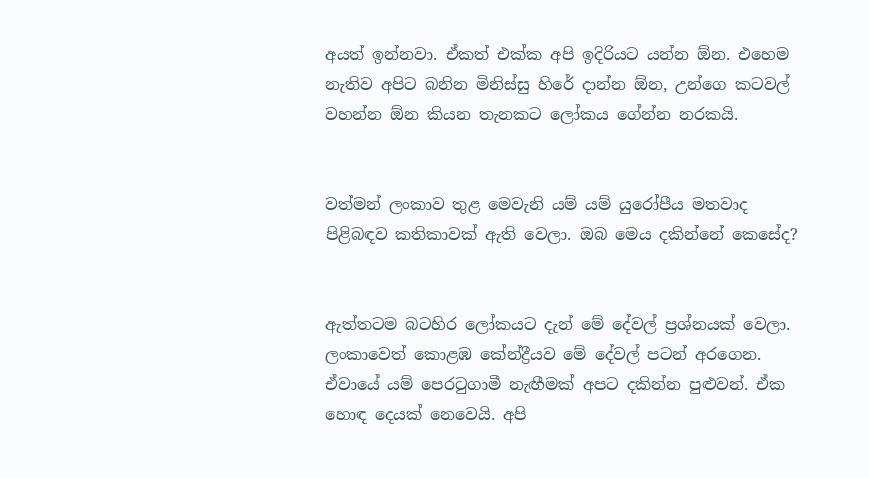අයත් ඉන්නවා. ඒකත් එක්ක අපි ඉදිරියට යන්න ඕන. එහෙම නැතිව අපිට බනින මිනිස්සු හිරේ දාන්න ඕන, උන්ගෙ කටවල් වහන්න ඕන කියන තැනකට ලෝකය ගේන්න නරකයි.


වත්මන් ලංකාව තුළ මෙවැනි යම් යම් යුරෝපීය මතවාද පිළිබඳව කතිකාවක් ඇති වෙලා. ඔබ මෙය දකින්නේ කෙසේද?


ඇත්තටම බටහිර ලෝකයට දැන් මේ දේවල් ප්‍රශ්නයක් වෙලා. ලංකාවෙත් කොළඹ කේන්ද්‍රීයව මේ දේවල් පටන් අරගෙන. ඒවායේ යම් පෙරටුගාමී නැඟීමක් අපට දකින්න පුළුවන්. ඒක හොඳ දෙයක් නෙවෙයි. අපි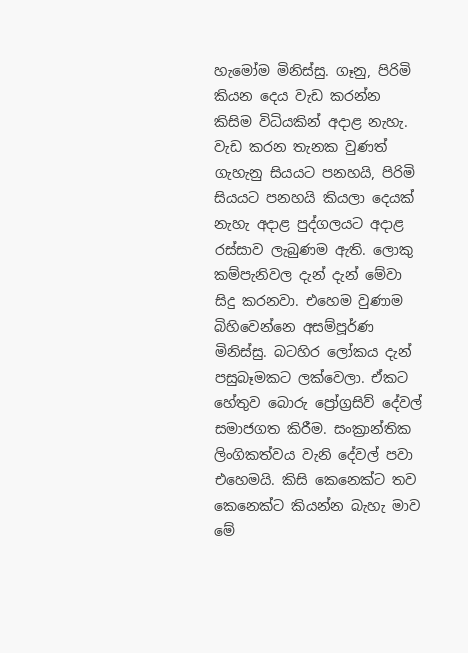හැමෝම මිනිස්සු. ගෑනු, පිරිමි කියන දෙය වැඩ කරන්න කිසිම විධියකින් අදාළ නැහැ. වැඩ කරන තැනක වුණත් ගැහැනු සියයට පනහයි, පිරිමි සියයට පනහයි කියලා දෙයක් නැහැ අදාළ පුද්ගලයට අදාළ රස්සාව ලැබුණම ඇති. ලොකු කම්පැනිවල දැන් දැන් මේවා සිදු කරනවා. එහෙම වුණාම බිහිවෙන්නෙ අසම්පූර්ණ මිනිස්සු. බටහිර ලෝකය දැන් පසුබෑමකට ලක්වෙලා. ඒකට හේතුව බොරු ප්‍රෝග්‍රසිව් දේවල් සමාජගත කිරීම. සංක්‍රාන්තික ලිංගිකත්වය වැනි දේවල් පවා එහෙමයි. කිසි කෙනෙක්ට තව කෙනෙක්ට කියන්න බැහැ මාව මේ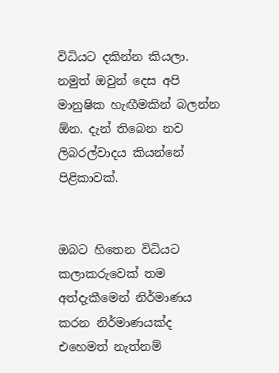විධියට දකින්න කියලා. නමුත් ඔවුන් දෙස අපි මානුෂික හැඟීමකින් බලන්න ඕන. දැන් තිබෙන නව ලිබරල්වාදය කියන්නේ පිළිකාවක්.


ඔබට හිතෙන විධියට කලාකරුවෙක් තම අත්දැකීමෙන් නිර්මාණය කරන නිර්මාණයක්ද එහෙමත් නැත්නම්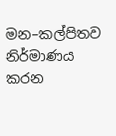මන–කල්පිතව නිර්මාණය කරන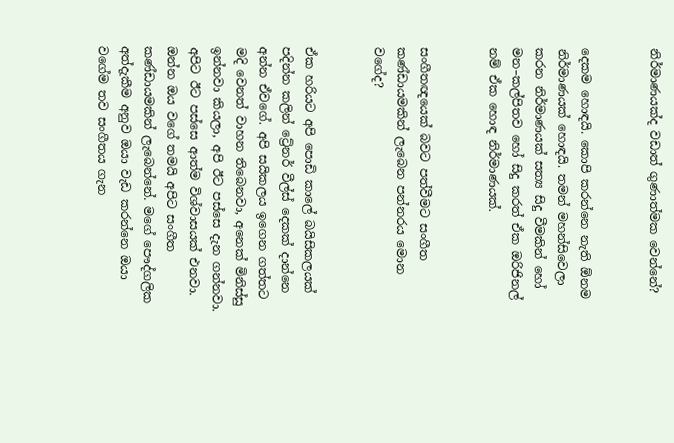නිර්මාණයක්ද වඩාත් ගුණාත්මක වෙන්නේ?


දෙකම හොඳයි. කොපි කරන්නෙ නැති ඕනම නිර්මාණයක් හොඳයි. තමන් මහන්සිවෙලා කරන නිර්මාණයක් සත්‍ය සිදු වීමකින් හෝ මන–කල්පිතව හෝ සිදු කරත් ඒක ඔරිජිනල් නම් ඒක හොඳ නිර්මාණයක්.


සංගීතඥයෙක් බවට පත්වීමට සංගීත කණ්ඩායමකින් ලැබෙන පන්නරය මොන වගේද?


ඒක හරියට අපි පොඩි කාලේ බයිසිකලයක් පදින්න කලින් ට්‍රේනර් වීල්ස් දෙකක් දාන්නෙ අන්න ඒවගේ. අපි සයිකලය ඉගෙන ගත්තට මදි වෙනත් වාහන තිබෙනවා, අනෙක් මිනිස්සු ඉන්නවා කියලා, අපි ඊට පස්සෙ දැන ගන්නවා. අපිට ඊට පස්සෙ ආත්ම විශ්වාසයක් එනවා. ඔන්න ඔය වගේ තමයි අපිට සංගීත කණ්ඩායමකින් ලැබෙන්නේ. මගේ පෞද්ගලික අත්දැකීම අනුව ඔයා වැඩ කරන්නෙ ඔයා වගේම තව සංගීතය ගැන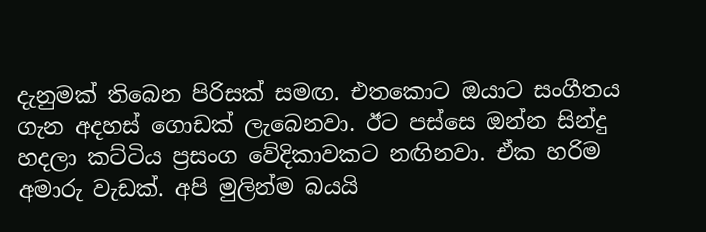දැනුමක් තිබෙන පිරිසක් සමඟ. එතකොට ඔයාට සංගීතය ගැන අදහස් ගොඩක් ලැබෙනවා. ඊට පස්සෙ ඔන්න සින්දු හදලා කට්ටිය ප්‍රසංග වේදිකාවකට නඟිනවා. ඒක හරිම අමාරු වැඩක්. අපි මුලින්ම බයයි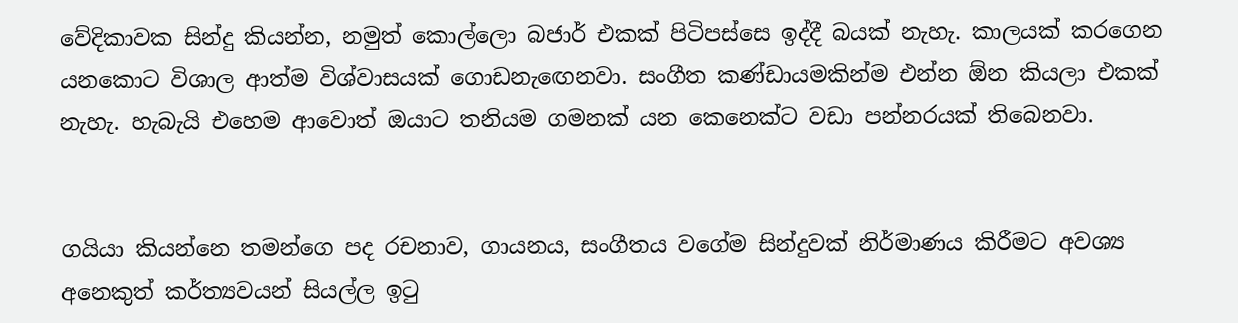වේදිකාවක සින්දු කියන්න, නමුත් කොල්ලො බජාර් එකක් පිටිපස්සෙ ඉද්දී බයක් නැහැ. කාලයක් කරගෙන යනකොට විශාල ආත්ම විශ්වාසයක් ගොඩනැඟෙනවා. සංගීත කණ්ඩායමකින්ම එන්න ඕන කියලා එකක් නැහැ. හැබැයි එහෙම ආවොත් ඔයාට තනියම ගමනක් යන කෙනෙක්ට වඩා පන්නරයක් තිබෙනවා.


ගයියා කියන්නෙ තමන්ගෙ පද රචනාව, ගායනය, සංගීතය වගේම සින්දුවක් නිර්මාණය කිරීමට අවශ්‍ය අනෙකුත් කර්ත්‍යවයන් සියල්ල ඉටු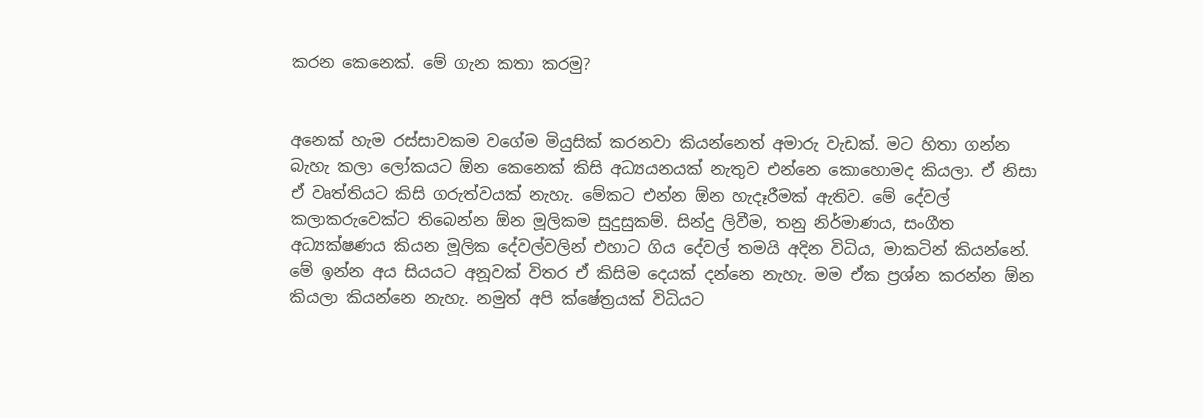කරන කෙනෙක්. මේ ගැන කතා කරමු?


අනෙක් හැම රස්සාවකම වගේම මියුසික් කරනවා කියන්නෙත් අමාරු වැඩක්. මට හිතා ගන්න බැහැ කලා ලෝකයට ඕන කෙනෙක් කිසි අධ්‍යයනයක් නැතුව එන්නෙ කොහොමද කියලා. ඒ නිසා ඒ වෘත්තියට කිසි ගරුත්වයක් නැහැ. මේකට එන්න ඕන හැදෑරීමක් ඇතිව. මේ දේවල් කලාකරුවෙක්ට තිබෙන්න ඕන මූලිකම සුදුසුකම්. සින්දු ලිවීම, තනු නිර්මාණය, සංගීත අධ්‍යක්ෂණය කියන මූලික දේවල්වලින් එහාට ගිය දේවල් තමයි අදින විධිය, මාකටින් කියන්නේ. මේ ඉන්න අය සියයට අනූවක් විතර ඒ කිසිම දෙයක් දන්නෙ නැහැ. මම ඒක ප්‍රශ්න කරන්න ඕන කියලා කියන්නෙ නැහැ. නමුත් අපි ක්ෂේත්‍රයක් විධියට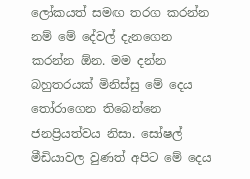ලෝකයත් සමඟ තරග කරන්න නම් මේ දේවල් දැනගෙන කරන්න ඕන. මම දන්න බහුතරයක් මිනිස්සු මේ දෙය තෝරාගෙන තිබෙන්නෙ ජනප්‍රියත්වය නිසා. සෝෂල් මීඩියාවල වුණත් අපිට මේ දෙය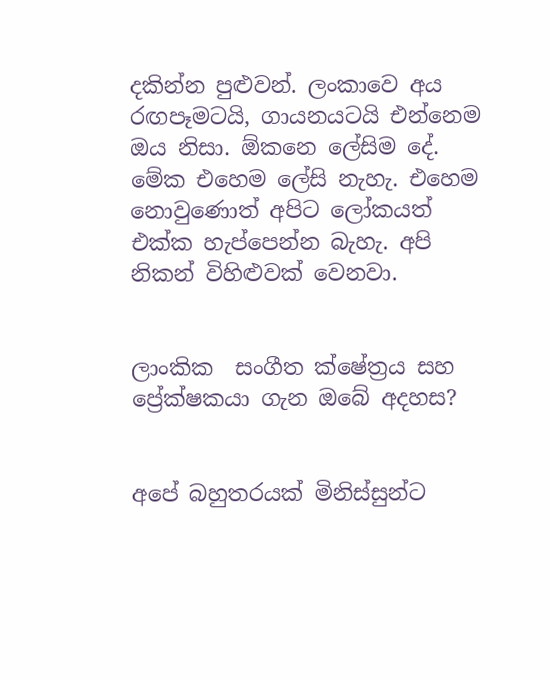දකින්න පුළුවන්. ලංකාවෙ අය රඟපෑමටයි, ගායනයටයි එන්නෙම ඔය නිසා. ඕකනෙ ලේසිම දේ.  මේක එහෙම ලේසි නැහැ. එහෙම නොවුණොත් අපිට ලෝකයත් එක්ක හැප්පෙන්න බැහැ. අපි නිකන් විහිළුවක් වෙනවා.


ලාංකික  සංගීත ක්ෂේත්‍රය සහ ප්‍රේක්ෂකයා ගැන ඔබේ අදහස?


අපේ බහුතරයක් මිනිස්සුන්ට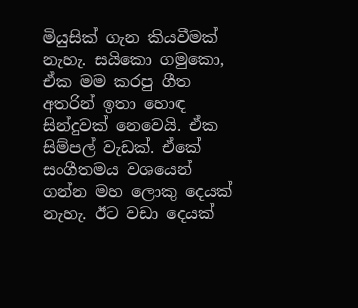මියුසික් ගැන කියවීමක් නැහැ. සයිකො ගමුකො, ඒක මම කරපු ගීත අතරින් ඉතා හොඳ සින්දුවක් නෙවෙයි. ඒක සිම්පල් වැඩක්. ඒකේ සංගීතමය වශයෙන් ගන්න මහ ලොකු දෙයක් නැහැ. ඊට වඩා දෙයක්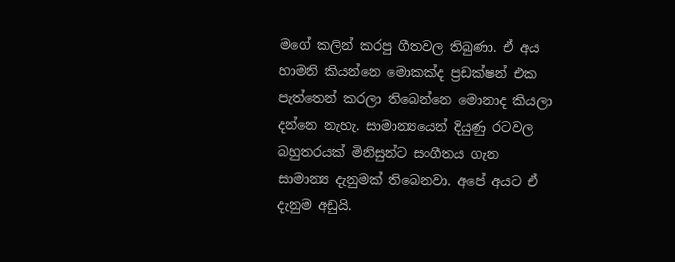මගේ කලින් කරපු ගීතවල තිබුණා. ඒ අය හාමනි කියන්නෙ මොකක්ද ප්‍රඩක්ෂන් එක පැත්තෙන් කරලා තිබෙන්නෙ මොනාද කියලා දන්නෙ නැහැ. සාමාන්‍යයෙන් දියුණු රටවල බහුතරයක් මිනිසුන්ට සංගීතය ගැන සාමාන්‍ය දැනුමක් තිබෙනවා. අපේ අයට ඒ දැනුම අඩුයි.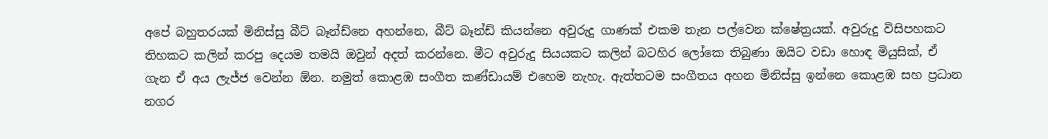අපේ බහුතරයක් මිනිස්සු බීට් බෑන්ඩ්නෙ අහන්නෙ, බීට් බෑන්ඩ් කියන්නෙ අවුරුදු ගාණක් එකම තැන පල්වෙන ක්ෂේත්‍රයක්. අවුරුදු විසිපහකට තිහකට කලින් කරපු දෙයම තමයි ඔවුන් අදත් කරන්නෙ. මීට අවුරුදු සියයකට කලින් බටහිර ලෝකෙ තිබුණා ඔයිට වඩා හොඳ මියුසික්, ඒ ගැන ඒ අය ලැජ්ජ වෙන්න ඕන. නමුත් කොළඹ සංගීත කණ්ඩායම් එහෙම නැහැ. ඇත්තටම සංගීතය අහන මිනිස්සු ඉන්නෙ කොළඹ සහ ප්‍රධාන නගර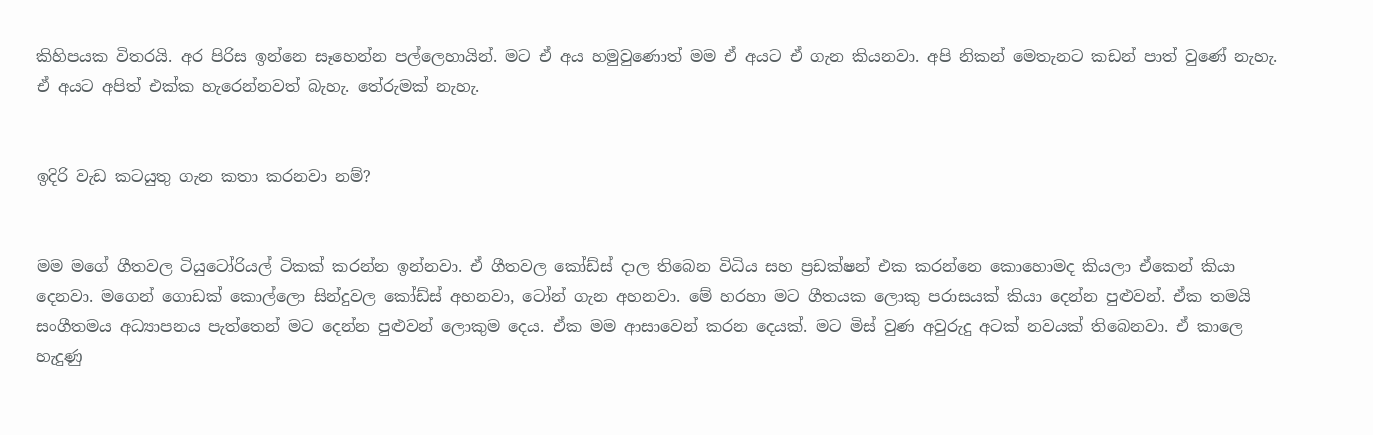කිහිපයක විතරයි. අර පිරිස ඉන්නෙ සෑහෙන්න පල්ලෙහායින්. මට ඒ අය හමුවුණොත් මම ඒ අයට ඒ ගැන කියනවා. අපි නිකන් මෙතැනට කඩන් පාත් වුණේ නැහැ. ඒ අයට අපිත් එක්ක හැරෙන්නවත් බැහැ. තේරුමක් නැහැ.


ඉදිරි වැඩ කටයුතු ගැන කතා කරනවා නම්?


මම මගේ ගීතවල ටියුටෝරියල් ටිකක් කරන්න ඉන්නවා. ඒ ගීතවල කෝඩ්ස් දාල තිබෙන විධිය සහ ප්‍රඩක්ෂන් එක කරන්නෙ කොහොමද කියලා ඒකෙන් කියා දෙනවා. මගෙන් ගොඩක් කොල්ලො සින්දුවල කෝඩ්ස් අහනවා, ටෝන් ගැන අහනවා. මේ හරහා මට ගීතයක ලොකු පරාසයක් කියා දෙන්න පුළුවන්. ඒක තමයි සංගීතමය අධ්‍යාපනය පැත්තෙන් මට දෙන්න පුළුවන් ලොකුම දෙය. ඒක මම ආසාවෙන් කරන දෙයක්. මට මිස් වුණ අවුරුදු අටක් නවයක් තිබෙනවා. ඒ කාලෙ හැදුණු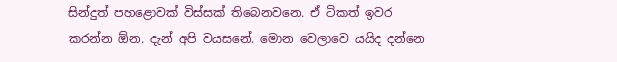සින්දුත් පහළොවක් විස්සක් තිබෙනවනෙ. ඒ ටිකත් ඉවර කරන්න ඕන. දැන් අපි වයසනේ. මොන වෙලාවෙ යයිද දන්නෙ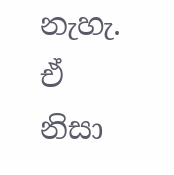නැහැ. ඒ නිසා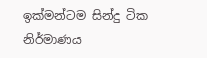ඉක්මන්ටම සින්දු ටික නිර්මාණය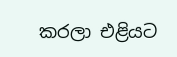කරලා එළියට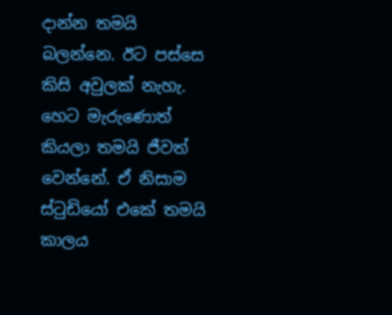දාන්න තමයි බලන්නෙ. ඊට පස්සෙ කිසි අවුලක් නැහැ. හෙට මැරුණොත් කියලා තමයි ජීවත් වෙන්නේ. ඒ නිසාම ස්ටුඩියෝ එකේ තමයි කාලය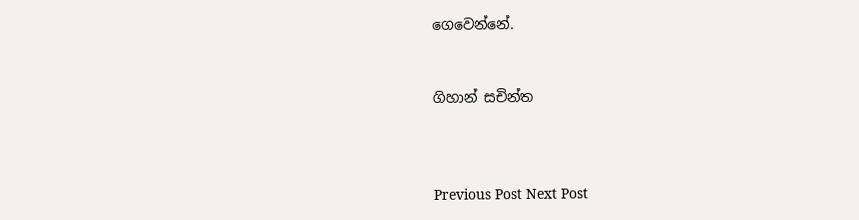ගෙවෙන්නේ.


ගිහාන් සචින්ත



Previous Post Next Post